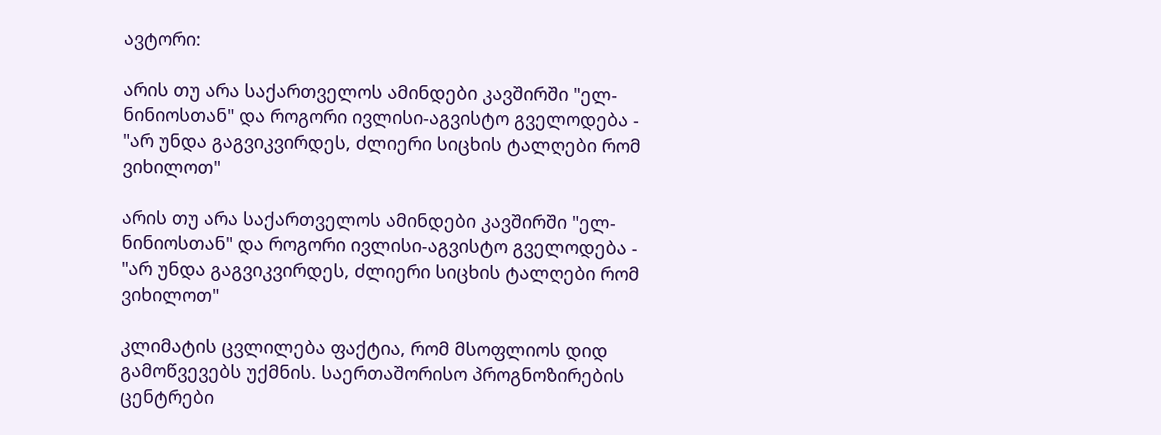ავტორი:

არის თუ არა საქართველოს ამინდები კავშირში "ელ-ნინიოსთან" და როგორი ივლისი-აგვისტო გველოდება - "არ უნდა გაგვიკვირდეს, ძლიერი სიცხის ტალღები რომ ვიხილოთ"

არის თუ არა საქართველოს ამინდები კავშირში "ელ-ნინიოსთან" და როგორი ივლისი-აგვისტო გველოდება - "არ უნდა გაგვიკვირდეს, ძლიერი სიცხის ტალღები რომ ვიხილოთ"

კლიმატის ცვლილება ფაქტია, რომ მსოფლიოს დიდ გამოწვევებს უქმნის. საერთაშორისო პროგნოზირების ცენტრები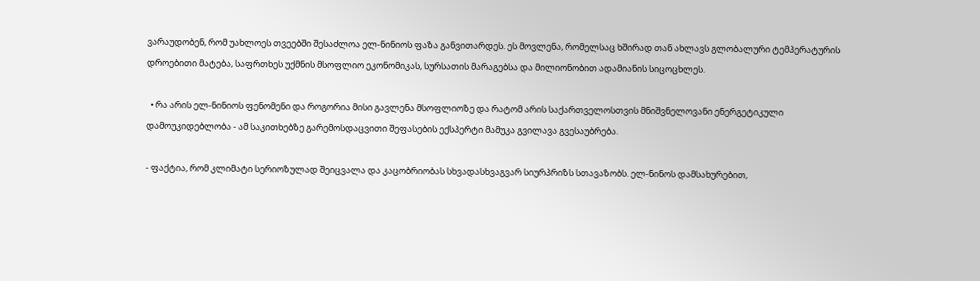ვარაუდობენ, რომ უახლოეს თვეებში შესაძლოა ელ-ნინიოს ფაზა განვითარდეს. ეს მოვლენა, რომელსაც ხშირად თან ახლავს გლობალური ტემპერატურის დროებითი მატება, საფრთხეს უქმნის მსოფლიო ეკონომიკას, სურსათის მარაგებსა და მილიონობით ადამიანის სიცოცხლეს.

  • რა არის ელ-ნინიოს ფენომენი და როგორია მისი გავლენა მსოფლიოზე და რატომ არის საქართველოსთვის მნიშვნელოვანი ენერგეტიკული დამოუკიდებლობა - ამ საკითხებზე გარემოსდაცვითი შეფასების ექსპერტი მამუკა გვილავა გვესაუბრება.

- ფაქტია, რომ კლიმატი სერიოზულად შეიცვალა და კაცობრიობას სხვადასხვაგვარ სიურპრიზს სთავაზობს. ელ-ნინოს დამსახურებით,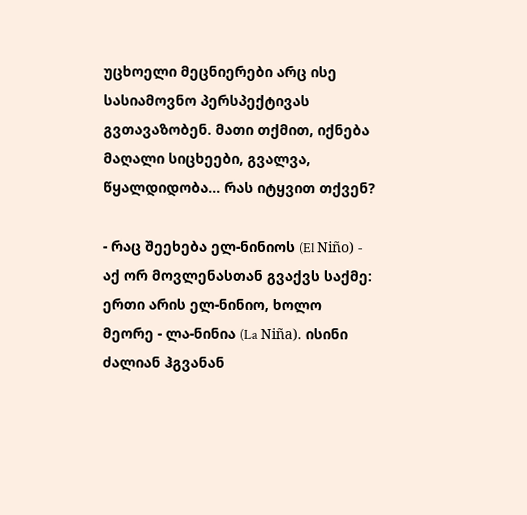უცხოელი მეცნიერები არც ისე სასიამოვნო პერსპექტივას გვთავაზობენ. მათი თქმით, იქნება მაღალი სიცხეები, გვალვა, წყალდიდობა... რას იტყვით თქვენ?

- რაც შეეხება ელ-ნინიოს (El Niño) - აქ ორ მოვლენასთან გვაქვს საქმე: ერთი არის ელ-ნინიო, ხოლო მეორე - ლა-ნინია (La Niña). ისინი ძალიან ჰგვანან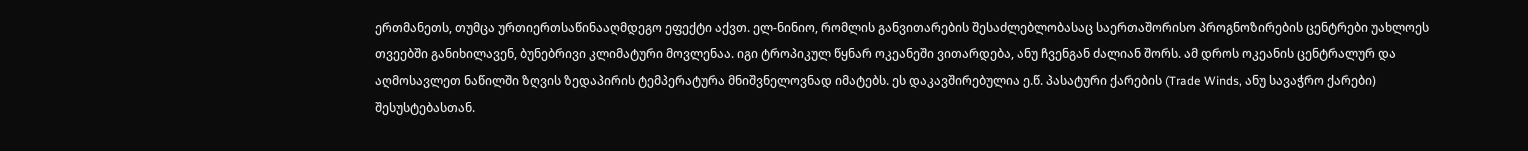ერთმანეთს, თუმცა ურთიერთსაწინააღმდეგო ეფექტი აქვთ. ელ-ნინიო, რომლის განვითარების შესაძლებლობასაც საერთაშორისო პროგნოზირების ცენტრები უახლოეს თვეებში განიხილავენ, ბუნებრივი კლიმატური მოვლენაა. იგი ტროპიკულ წყნარ ოკეანეში ვითარდება, ანუ ჩვენგან ძალიან შორს. ამ დროს ოკეანის ცენტრალურ და აღმოსავლეთ ნაწილში ზღვის ზედაპირის ტემპერატურა მნიშვნელოვნად იმატებს. ეს დაკავშირებულია ე.წ. პასატური ქარების (Trade Winds, ანუ სავაჭრო ქარები) შესუსტებასთან.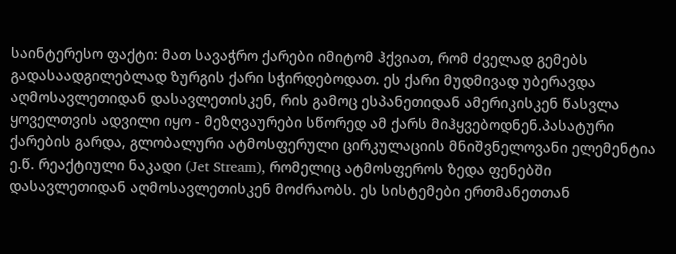საინტერესო ფაქტი: მათ სავაჭრო ქარები იმიტომ ჰქვიათ, რომ ძველად გემებს გადასაადგილებლად ზურგის ქარი სჭირდებოდათ. ეს ქარი მუდმივად უბერავდა აღმოსავლეთიდან დასავლეთისკენ, რის გამოც ესპანეთიდან ამერიკისკენ წასვლა ყოველთვის ადვილი იყო - მეზღვაურები სწორედ ამ ქარს მიჰყვებოდნენ.პასატური ქარების გარდა, გლობალური ატმოსფერული ცირკულაციის მნიშვნელოვანი ელემენტია ე.წ. რეაქტიული ნაკადი (Jet Stream), რომელიც ატმოსფეროს ზედა ფენებში დასავლეთიდან აღმოსავლეთისკენ მოძრაობს. ეს სისტემები ერთმანეთთან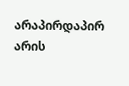არაპირდაპირ არის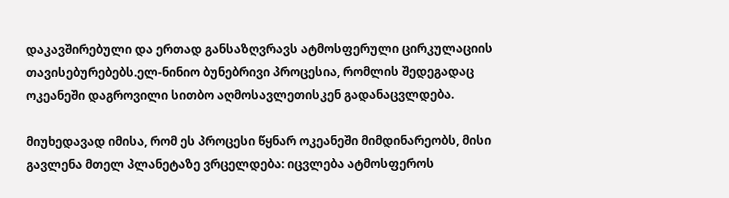დაკავშირებული და ერთად განსაზღვრავს ატმოსფერული ცირკულაციის თავისებურებებს.ელ-ნინიო ბუნებრივი პროცესია, რომლის შედეგადაც ოკეანეში დაგროვილი სითბო აღმოსავლეთისკენ გადანაცვლდება.

მიუხედავად იმისა, რომ ეს პროცესი წყნარ ოკეანეში მიმდინარეობს, მისი გავლენა მთელ პლანეტაზე ვრცელდება: იცვლება ატმოსფეროს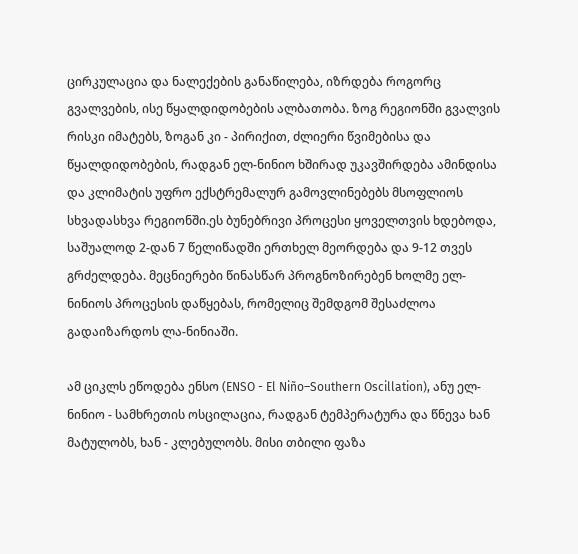ცირკულაცია და ნალექების განაწილება, იზრდება როგორც გვალვების, ისე წყალდიდობების ალბათობა. ზოგ რეგიონში გვალვის რისკი იმატებს, ზოგან კი - პირიქით, ძლიერი წვიმებისა და წყალდიდობების, რადგან ელ-ნინიო ხშირად უკავშირდება ამინდისა და კლიმატის უფრო ექსტრემალურ გამოვლინებებს მსოფლიოს სხვადასხვა რეგიონში.ეს ბუნებრივი პროცესი ყოველთვის ხდებოდა, საშუალოდ 2-დან 7 წელიწადში ერთხელ მეორდება და 9-12 თვეს გრძელდება. მეცნიერები წინასწარ პროგნოზირებენ ხოლმე ელ-ნინიოს პროცესის დაწყებას, რომელიც შემდგომ შესაძლოა გადაიზარდოს ლა-ნინიაში.

ამ ციკლს ეწოდება ენსო (ENSO - El Niño–Southern Oscillation), ანუ ელ-ნინიო - სამხრეთის ოსცილაცია, რადგან ტემპერატურა და წნევა ხან მატულობს, ხან - კლებულობს. მისი თბილი ფაზა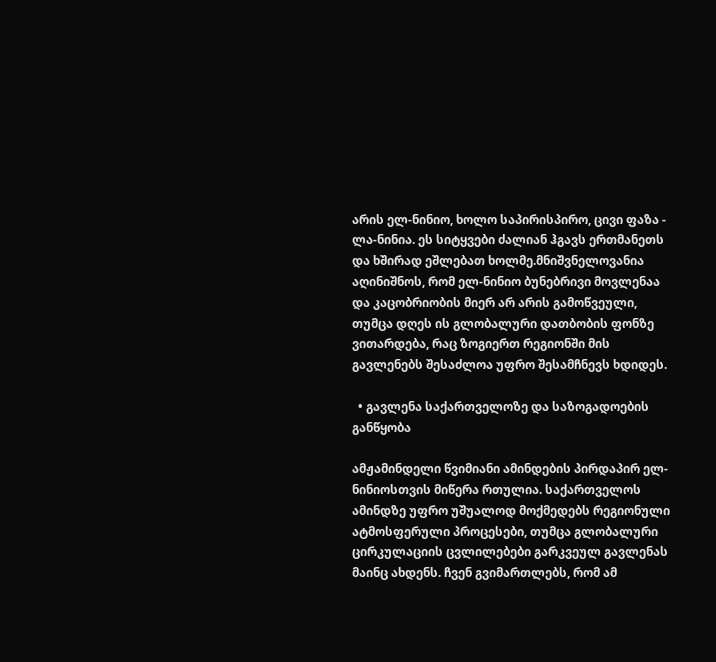არის ელ-ნინიო, ხოლო საპირისპირო, ცივი ფაზა - ლა-ნინია. ეს სიტყვები ძალიან ჰგავს ერთმანეთს და ხშირად ეშლებათ ხოლმე.მნიშვნელოვანია აღინიშნოს, რომ ელ-ნინიო ბუნებრივი მოვლენაა და კაცობრიობის მიერ არ არის გამოწვეული, თუმცა დღეს ის გლობალური დათბობის ფონზე ვითარდება, რაც ზოგიერთ რეგიონში მის გავლენებს შესაძლოა უფრო შესამჩნევს ხდიდეს.

  • გავლენა საქართველოზე და საზოგადოების განწყობა

ამჟამინდელი წვიმიანი ამინდების პირდაპირ ელ-ნინიოსთვის მიწერა რთულია. საქართველოს ამინდზე უფრო უშუალოდ მოქმედებს რეგიონული ატმოსფერული პროცესები, თუმცა გლობალური ცირკულაციის ცვლილებები გარკვეულ გავლენას მაინც ახდენს. ჩვენ გვიმართლებს, რომ ამ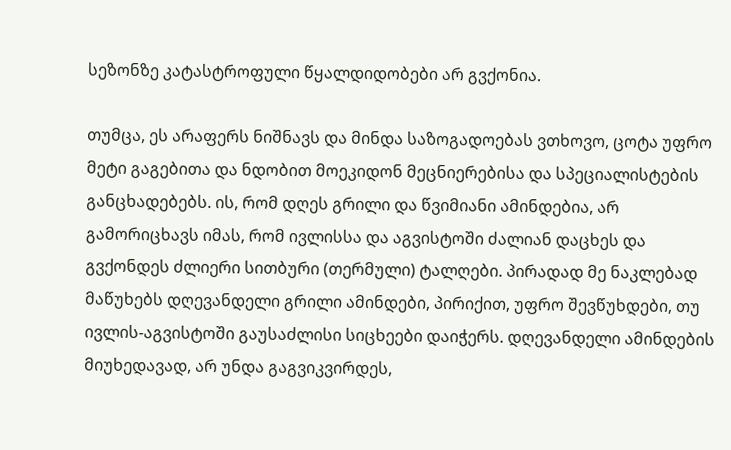სეზონზე კატასტროფული წყალდიდობები არ გვქონია.

თუმცა, ეს არაფერს ნიშნავს და მინდა საზოგადოებას ვთხოვო, ცოტა უფრო მეტი გაგებითა და ნდობით მოეკიდონ მეცნიერებისა და სპეციალისტების განცხადებებს. ის, რომ დღეს გრილი და წვიმიანი ამინდებია, არ გამორიცხავს იმას, რომ ივლისსა და აგვისტოში ძალიან დაცხეს და გვქონდეს ძლიერი სითბური (თერმული) ტალღები. პირადად მე ნაკლებად მაწუხებს დღევანდელი გრილი ამინდები, პირიქით, უფრო შევწუხდები, თუ ივლის-აგვისტოში გაუსაძლისი სიცხეები დაიჭერს. დღევანდელი ამინდების მიუხედავად, არ უნდა გაგვიკვირდეს,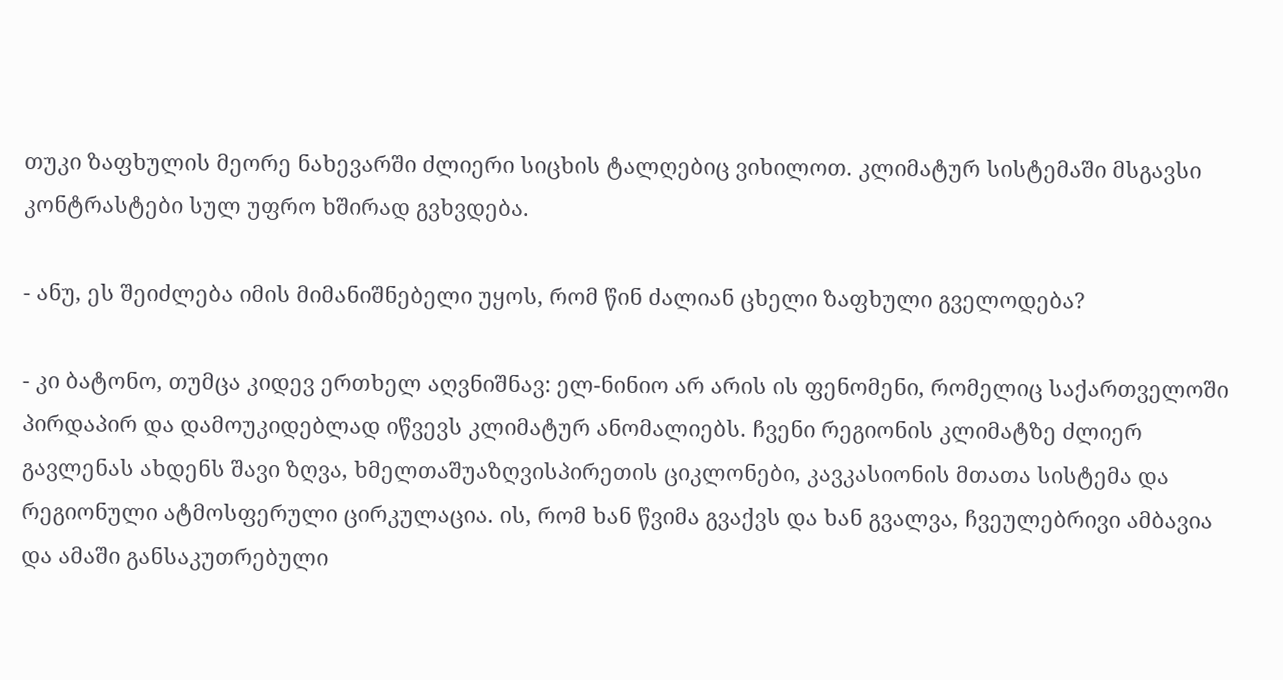თუკი ზაფხულის მეორე ნახევარში ძლიერი სიცხის ტალღებიც ვიხილოთ. კლიმატურ სისტემაში მსგავსი კონტრასტები სულ უფრო ხშირად გვხვდება.

- ანუ, ეს შეიძლება იმის მიმანიშნებელი უყოს, რომ წინ ძალიან ცხელი ზაფხული გველოდება?

- კი ბატონო, თუმცა კიდევ ერთხელ აღვნიშნავ: ელ-ნინიო არ არის ის ფენომენი, რომელიც საქართველოში პირდაპირ და დამოუკიდებლად იწვევს კლიმატურ ანომალიებს. ჩვენი რეგიონის კლიმატზე ძლიერ გავლენას ახდენს შავი ზღვა, ხმელთაშუაზღვისპირეთის ციკლონები, კავკასიონის მთათა სისტემა და რეგიონული ატმოსფერული ცირკულაცია. ის, რომ ხან წვიმა გვაქვს და ხან გვალვა, ჩვეულებრივი ამბავია და ამაში განსაკუთრებული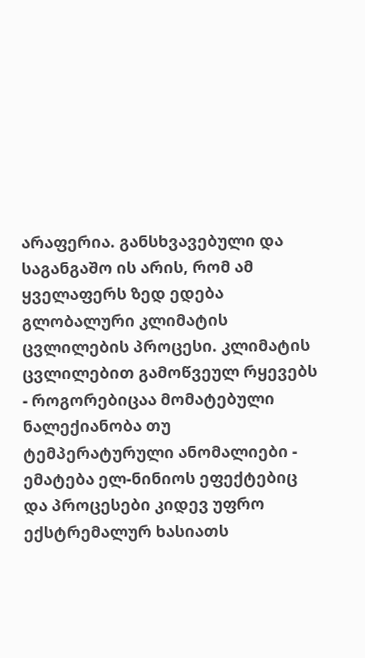არაფერია. განსხვავებული და საგანგაშო ის არის, რომ ამ ყველაფერს ზედ ედება გლობალური კლიმატის ცვლილების პროცესი. კლიმატის ცვლილებით გამოწვეულ რყევებს - როგორებიცაა მომატებული ნალექიანობა თუ ტემპერატურული ანომალიები - ემატება ელ-ნინიოს ეფექტებიც და პროცესები კიდევ უფრო ექსტრემალურ ხასიათს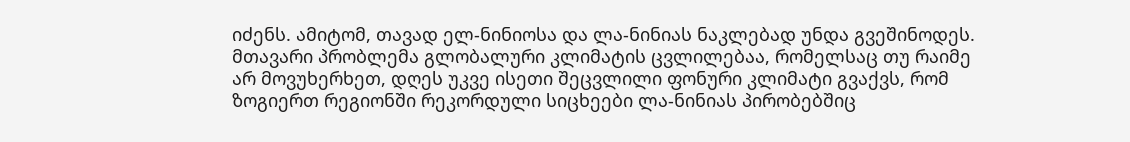იძენს. ამიტომ, თავად ელ-ნინიოსა და ლა-ნინიას ნაკლებად უნდა გვეშინოდეს. მთავარი პრობლემა გლობალური კლიმატის ცვლილებაა, რომელსაც თუ რაიმე არ მოვუხერხეთ, დღეს უკვე ისეთი შეცვლილი ფონური კლიმატი გვაქვს, რომ ზოგიერთ რეგიონში რეკორდული სიცხეები ლა-ნინიას პირობებშიც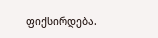ფიქსირდება.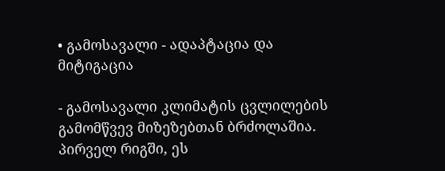• გამოსავალი - ადაპტაცია და მიტიგაცია

- გამოსავალი კლიმატის ცვლილების გამომწვევ მიზეზებთან ბრძოლაშია. პირველ რიგში, ეს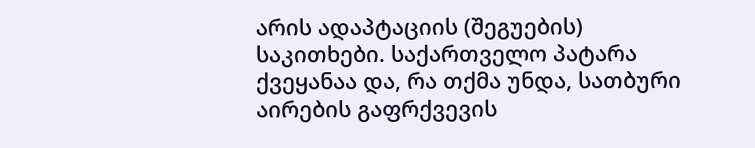არის ადაპტაციის (შეგუების) საკითხები. საქართველო პატარა ქვეყანაა და, რა თქმა უნდა, სათბური აირების გაფრქვევის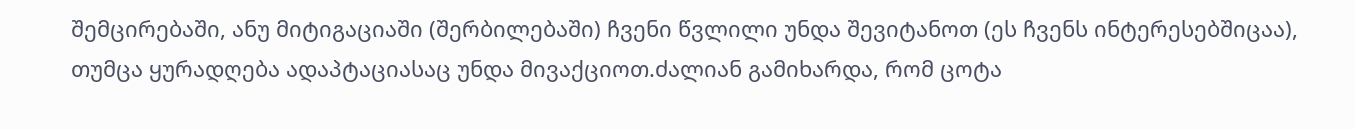შემცირებაში, ანუ მიტიგაციაში (შერბილებაში) ჩვენი წვლილი უნდა შევიტანოთ (ეს ჩვენს ინტერესებშიცაა), თუმცა ყურადღება ადაპტაციასაც უნდა მივაქციოთ.ძალიან გამიხარდა, რომ ცოტა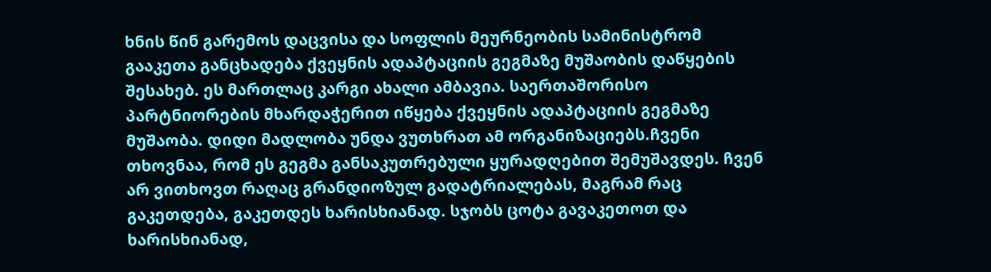ხნის წინ გარემოს დაცვისა და სოფლის მეურნეობის სამინისტრომ გააკეთა განცხადება ქვეყნის ადაპტაციის გეგმაზე მუშაობის დაწყების შესახებ. ეს მართლაც კარგი ახალი ამბავია. საერთაშორისო პარტნიორების მხარდაჭერით იწყება ქვეყნის ადაპტაციის გეგმაზე მუშაობა. დიდი მადლობა უნდა ვუთხრათ ამ ორგანიზაციებს.ჩვენი თხოვნაა, რომ ეს გეგმა განსაკუთრებული ყურადღებით შემუშავდეს. ჩვენ არ ვითხოვთ რაღაც გრანდიოზულ გადატრიალებას, მაგრამ რაც გაკეთდება, გაკეთდეს ხარისხიანად. სჯობს ცოტა გავაკეთოთ და ხარისხიანად,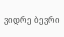ვიდრე ბევრი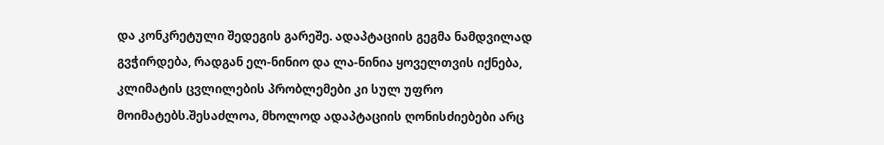და კონკრეტული შედეგის გარეშე. ადაპტაციის გეგმა ნამდვილად გვჭირდება, რადგან ელ-ნინიო და ლა-ნინია ყოველთვის იქნება, კლიმატის ცვლილების პრობლემები კი სულ უფრო მოიმატებს.შესაძლოა, მხოლოდ ადაპტაციის ღონისძიებები არც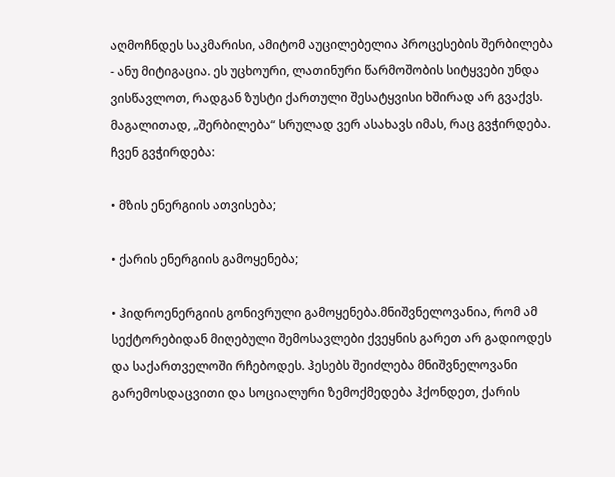აღმოჩნდეს საკმარისი, ამიტომ აუცილებელია პროცესების შერბილება - ანუ მიტიგაცია. ეს უცხოური, ლათინური წარმოშობის სიტყვები უნდა ვისწავლოთ, რადგან ზუსტი ქართული შესატყვისი ხშირად არ გვაქვს. მაგალითად, „შერბილება“ სრულად ვერ ასახავს იმას, რაც გვჭირდება. ჩვენ გვჭირდება:

• მზის ენერგიის ათვისება;

• ქარის ენერგიის გამოყენება;

• ჰიდროენერგიის გონივრული გამოყენება.მნიშვნელოვანია, რომ ამ სექტორებიდან მიღებული შემოსავლები ქვეყნის გარეთ არ გადიოდეს და საქართველოში რჩებოდეს. ჰესებს შეიძლება მნიშვნელოვანი გარემოსდაცვითი და სოციალური ზემოქმედება ჰქონდეთ, ქარის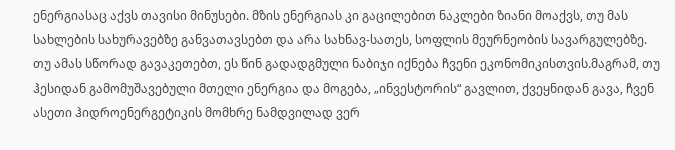ენერგიასაც აქვს თავისი მინუსები. მზის ენერგიას კი გაცილებით ნაკლები ზიანი მოაქვს, თუ მას სახლების სახურავებზე განვათავსებთ და არა სახნავ-სათეს, სოფლის მეურნეობის სავარგულებზე. თუ ამას სწორად გავაკეთებთ, ეს წინ გადადგმული ნაბიჯი იქნება ჩვენი ეკონომიკისთვის.მაგრამ, თუ ჰესიდან გამომუშავებული მთელი ენერგია და მოგება, „ინვესტორის“ გავლით, ქვეყნიდან გავა, ჩვენ ასეთი ჰიდროენერგეტიკის მომხრე ნამდვილად ვერ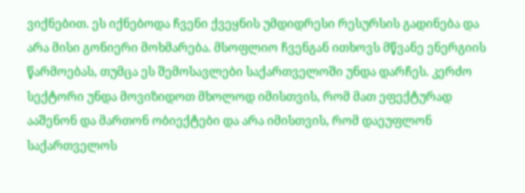ვიქნებით. ეს იქნებოდა ჩვენი ქვეყნის უმდიდრესი რესურსის გადინება და არა მისი გონიერი მოხმარება. მსოფლიო ჩვენგან ითხოვს მწვანე ენერგიის წარმოებას, თუმცა ეს შემოსავლები საქართველოში უნდა დარჩეს. კერძო სექტორი უნდა მოვიზიდოთ მხოლოდ იმისთვის, რომ მათ ეფექტურად ააშენონ და მართონ ობიექტები და არა იმისთვის, რომ დაეუფლონ საქართველოს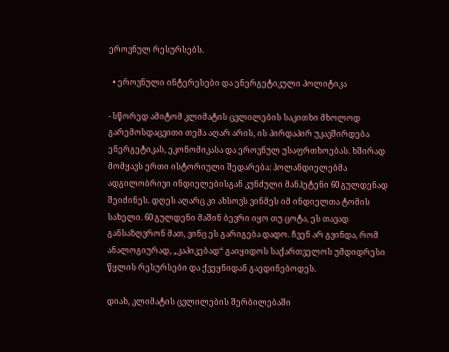ეროვნულ რესურსებს.

  • ეროვნული ინტერესები და ენერგეტიკული პოლიტიკა

- სწორედ ამიტომ კლიმატის ცვლილების საკითხი მხოლოდ გარემოსდაცვითი თემა აღარ არის, ის პირდაპირ უკავშირდება ენერგეტიკას, ეკონომიკასა და ეროვნულ უსაფრთხოებას. ხშირად მომყავს ერთი ისტორიული შედარება: ჰოლანდიელებმა ადგილობრივი ინდიელებისგან კუნძული მანჰეტენი 60 გულდენად შეიძინეს. დღეს აღარც კი ახსოვს ვინმეს იმ ინდიელთა ტომის სახელი. 60 გულდენი მაშინ ბევრი იყო თუ ცოტა, ეს თავად განსაზღვრონ მათ, ვინც ეს გარიგება დადო. ჩვენ არ გვინდა, რომ ანალოგიურად, „კაპიკებად“ გაიყიდოს საქართველოს უმდიდრესი წყლის რესურსები და ქვეყნიდან გაედინებოდეს.

დიახ, კლიმატის ცვლილების შერბილებაში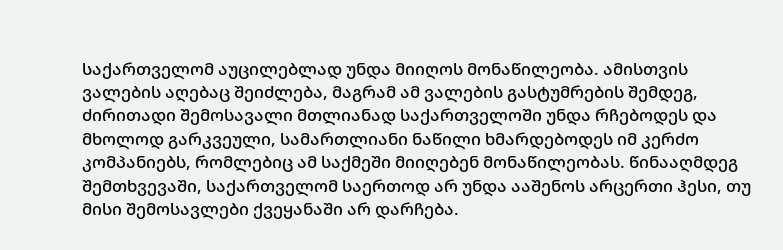საქართველომ აუცილებლად უნდა მიიღოს მონაწილეობა. ამისთვის ვალების აღებაც შეიძლება, მაგრამ ამ ვალების გასტუმრების შემდეგ, ძირითადი შემოსავალი მთლიანად საქართველოში უნდა რჩებოდეს და მხოლოდ გარკვეული, სამართლიანი ნაწილი ხმარდებოდეს იმ კერძო კომპანიებს, რომლებიც ამ საქმეში მიიღებენ მონაწილეობას. წინააღმდეგ შემთხვევაში, საქართველომ საერთოდ არ უნდა ააშენოს არცერთი ჰესი, თუ მისი შემოსავლები ქვეყანაში არ დარჩება.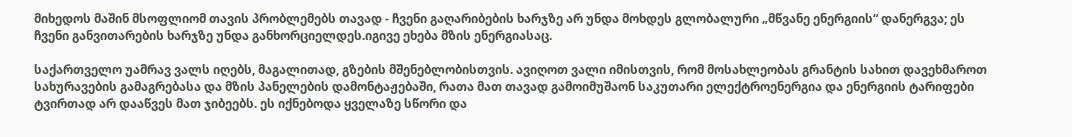მიხედოს მაშინ მსოფლიომ თავის პრობლემებს თავად - ჩვენი გაღარიბების ხარჯზე არ უნდა მოხდეს გლობალური „მწვანე ენერგიის“ დანერგვა; ეს ჩვენი განვითარების ხარჯზე უნდა განხორციელდეს.იგივე ეხება მზის ენერგიასაც.

საქართველო უამრავ ვალს იღებს, მაგალითად, გზების მშენებლობისთვის. ავიღოთ ვალი იმისთვის, რომ მოსახლეობას გრანტის სახით დავეხმაროთ სახურავების გამაგრებასა და მზის პანელების დამონტაჟებაში, რათა მათ თავად გამოიმუშაონ საკუთარი ელექტროენერგია და ენერგიის ტარიფები ტვირთად არ დააწვეს მათ ჯიბეებს. ეს იქნებოდა ყველაზე სწორი და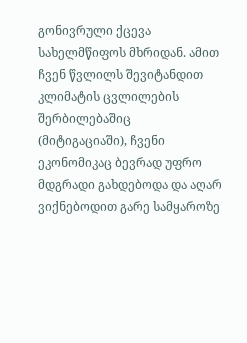გონივრული ქცევა სახელმწიფოს მხრიდან. ამით ჩვენ წვლილს შევიტანდით კლიმატის ცვლილების შერბილებაშიც (მიტიგაციაში), ჩვენი ეკონომიკაც ბევრად უფრო მდგრადი გახდებოდა და აღარ ვიქნებოდით გარე სამყაროზე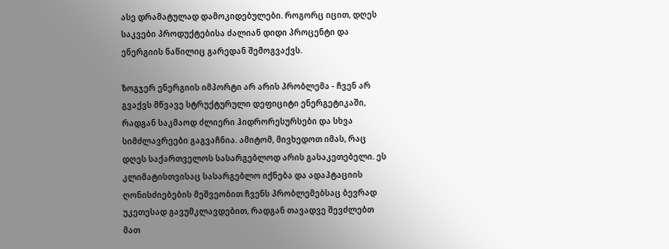ასე დრამატულად დამოკიდებულები. როგორც იცით, დღეს საკვები პროდუქტებისა ძალიან დიდი პროცენტი და ენერგიის ნაწილიც გარედან შემოგვაქვს.

ზოგჯერ ენერგიის იმპორტი არ არის პრობლემა - ჩვენ არ გვაქვს მწვავე სტრუქტურული დეფიციტი ენერგეტიკაში, რადგან საკმაოდ ძლიერი ჰიდრორესურსები და სხვა სიმძლავრეები გაგვაჩნია. ამიტომ, მივხედოთ იმას, რაც დღეს საქართველოს სასარგებლოდ არის გასაკეთებელი. ეს კლიმატისთვისაც სასარგებლო იქნება და ადაპტაციის ღონისძიებების მეშვეობით ჩვენს პრობლემებსაც ბევრად უკეთესად გავუმკლავდებით, რადგან თავადვე შევძლებთ მათ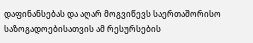დაფინანსებას და აღარ მოგვიწევს საერთაშორისო საზოგადოებისათვის ამ რესურსების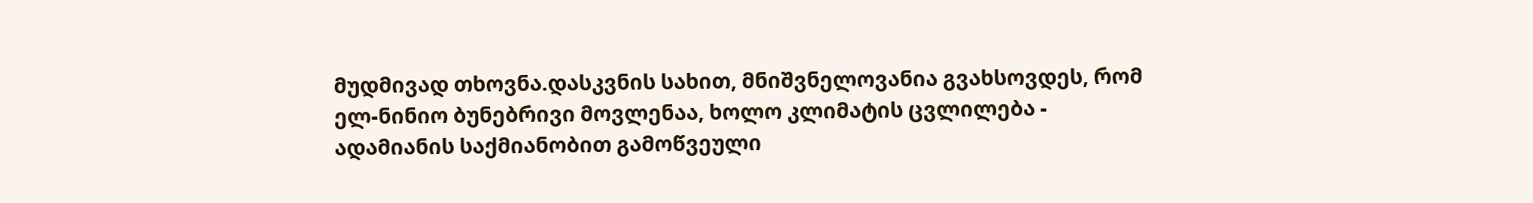მუდმივად თხოვნა.დასკვნის სახით, მნიშვნელოვანია გვახსოვდეს, რომ ელ-ნინიო ბუნებრივი მოვლენაა, ხოლო კლიმატის ცვლილება - ადამიანის საქმიანობით გამოწვეული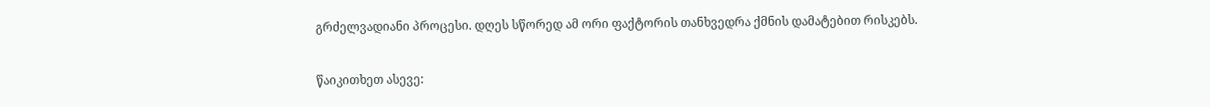გრძელვადიანი პროცესი. დღეს სწორედ ამ ორი ფაქტორის თანხვედრა ქმნის დამატებით რისკებს.

წაიკითხეთ ასევე: